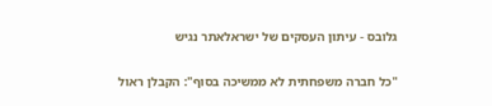גלובס - עיתון העסקים של ישראלאתר נגיש

"כל חברה משפחתית לא ממשיכה בסוף": הקבלן ראול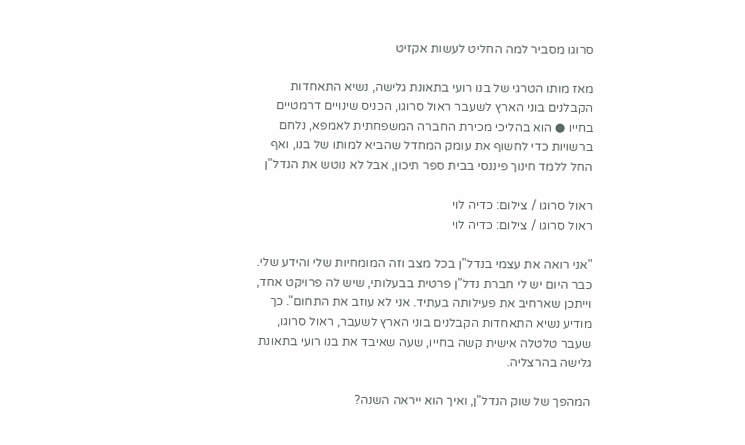סרוגו מסביר למה החליט לעשות אקזיט

מאז מותו הטרגי של בנו רועי בתאונת גלישה, נשיא התאחדות הקבלנים בוני הארץ לשעבר ראול סרוגו, הכניס שינויים דרמטיים בחייו ● הוא בהליכי מכירת החברה המשפחתית לאמפא, נלחם ברשויות כדי לחשוף את עומק המחדל שהביא למותו של בנו, ואף החל ללמד חינוך פיננסי בבית ספר תיכון, אבל לא נוטש את הנדל"ן

ראול סרוגו / צילום: כדיה לוי
ראול סרוגו / צילום: כדיה לוי

"אני רואה את עצמי בנדל"ן בכל מצב וזה המומחיות שלי והידע שלי. כבר היום יש לי חברת נדל"ן פרטית בבעלותי, שיש לה פרויקט אחד, וייתכן שארחיב את פעילותה בעתיד. אני לא עוזב את התחום". כך מודיע נשיא התאחדות הקבלנים בוני הארץ לשעבר, ראול סרוגו, שעבר טלטלה אישית קשה בחייו, שעה שאיבד את בנו רועי בתאונת גלישה בהרצליה.

המהפך של שוק הנדל"ן, ואיך הוא ייראה השנה?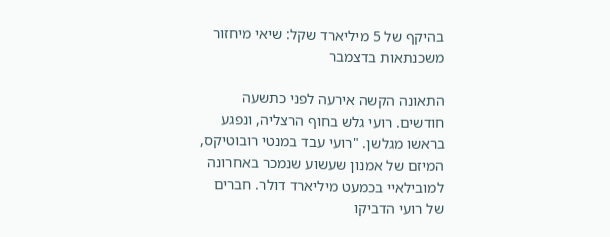בהיקף של 5 מיליארד שקל: שיאי מיחזור משכנתאות בדצמבר

התאונה הקשה אירעה לפני כתשעה חודשים. רועי גלש בחוף הרצליה, ונפגע בראשו מגלשן. "רועי עבד במנטי רובוטיקס, המיזם של אמנון שעשוע שנמכר באחרונה למובילאיי בכמעט מיליארד דולר. חברים של רועי הדביקו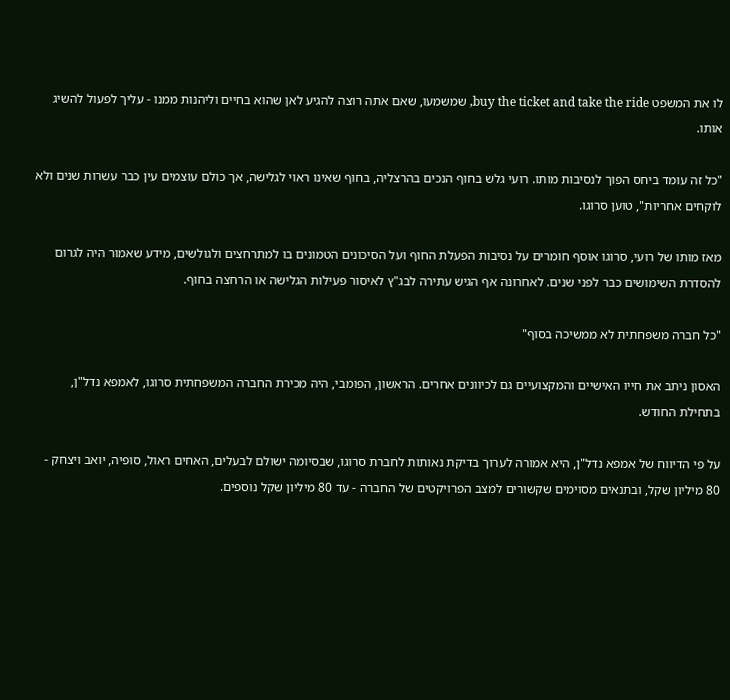לו את המשפט buy the ticket and take the ride, שמשמעו, שאם אתה רוצה להגיע לאן שהוא בחיים וליהנות ממנו - עליך לפעול להשיג אותו.

"כל זה עומד ביחס הפוך לנסיבות מותו. רועי גלש בחוף הנכים בהרצליה, בחוף שאינו ראוי לגלישה, אך כולם עוצמים עין כבר עשרות שנים ולא לוקחים אחריות", טוען סרוגו.

מאז מותו של רועי, סרוגו אוסף חומרים על נסיבות הפעלת החוף ועל הסיכונים הטמונים בו למתרחצים ולגולשים, מידע שאמור היה לגרום להסדרת השימושים כבר לפני שנים. לאחרונה אף הגיש עתירה לבג"ץ לאיסור פעילות הגלישה או הרחצה בחוף.

"כל חברה משפחתית לא ממשיכה בסוף"

האסון ניתב את חייו האישיים והמקצועיים גם לכיוונים אחרים. הראשון, הפומבי, היה מכירת החברה המשפחתית סרוגו, לאמפא נדל"ן, בתחילת החודש.

על פי הדיווח של אמפא נדל"ן, היא אמורה לערוך בדיקת נאותות לחברת סרוגו, שבסיומה ישולם לבעלים, האחים ראול, סופיה, יואב ויצחק - 80 מיליון שקל, ובתנאים מסוימים שקשורים למצב הפרויקטים של החברה - עד 80 מיליון שקל נוספים.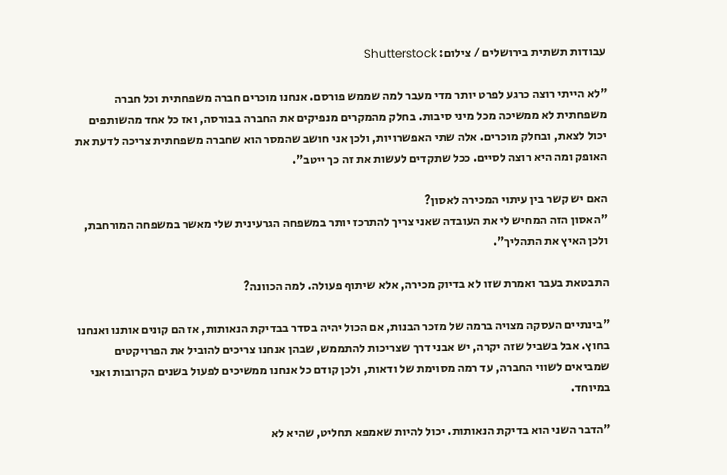עבודות תשתית בירושלים / צילום: Shutterstock

"לא הייתי רוצה כרגע לפרט יותר מדי מעבר למה שממש פורסם. אנחנו מוכרים חברה משפחתית וכל חברה משפחתית לא ממשיכה מכל מיני סיבות. בחלק מהמקרים מנפיקים את החברה בבורסה, ואז כל אחד מהשותפים יכול לצאת, ובחלק מוכרים. אלה שתי האפשרויות, ולכן אני חושב שהמסר הוא שחברה משפחתית צריכה לדעת את האופק ומה היא רוצה לסיים. ככל שתקדים לעשות את זה כך ייטב".

האם יש קשר בין עיתוי המכירה לאסון?
"האסון הזה המחיש לי את העובדה שאני צריך להתרכז יותר במשפחה הגרעינית שלי מאשר במשפחה המורחבת, ולכן האיץ את התהליך".

התבטאת בעבר ואמרת שזו לא בדיוק מכירה, אלא שיתוף פעולה. למה הכוונה?

"בינתיים העסקה מצויה ברמה של מזכר הבנות, אם הכול יהיה בסדר בבדיקת הנאותות, אז הם קונים אותנו ואנחנו בחוץ. אבל בשביל שזה יקרה, יש אבני דרך שצריכות להתממש, שבהן אנחנו צריכים להוביל את הפרויקטים שמביאים לשווי החברה, עד רמה מסוימת של ודאות, ולכן קודם כל אנחנו ממשיכים לפעול בשנים הקרובות ואני במיוחד.

"הדבר השני הוא בדיקת הנאותות. יכול להיות שאמפא תחליט, שהיא לא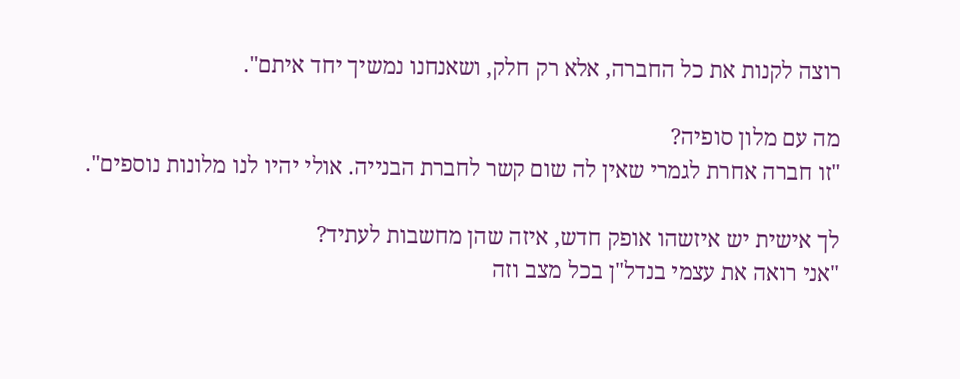רוצה לקנות את כל החברה, אלא רק חלק, ושאנחנו נמשיך יחד איתם".

מה עם מלון סופיה?
"זו חברה אחרת לגמרי שאין לה שום קשר לחברת הבנייה. אולי יהיו לנו מלונות נוספים".

לך אישית יש איזשהו אופק חדש, איזה שהן מחשבות לעתיד?
"אני רואה את עצמי בנדל"ן בכל מצב וזה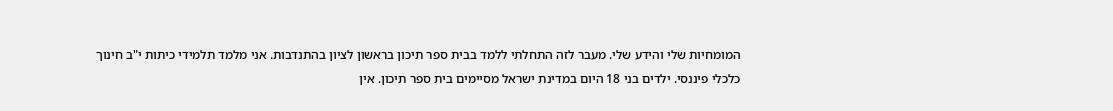המומחיות שלי והידע שלי. מעבר לזה התחלתי ללמד בבית ספר תיכון בראשון לציון בהתנדבות. אני מלמד תלמידי כיתות י"ב חינוך כלכלי פיננסי. ילדים בני 18 היום במדינת ישראל מסיימים בית ספר תיכון. אין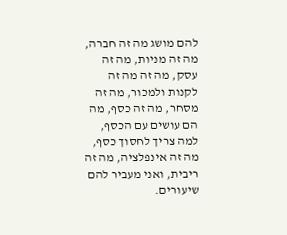להם מושג מה זה חברה, מה זה מניות, מה זה עסק, מה זה מה זה לקנות ולמכור, מה זה מסחר, מה זה כסף, מה הם עושים עם הכסף, למה צריך לחסוך כסף, מה זה אינפלציה, מה זה ריבית, ואני מעביר להם שיעורים.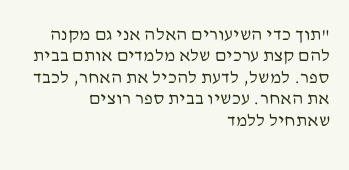"תוך כדי השיעורים האלה אני גם מקנה להם קצת ערכים שלא מלמדים אותם בבית ספר. למשל, לדעת להכיל את האחר, לכבד את האחר. עכשיו בבית ספר רוצים שאתחיל ללמד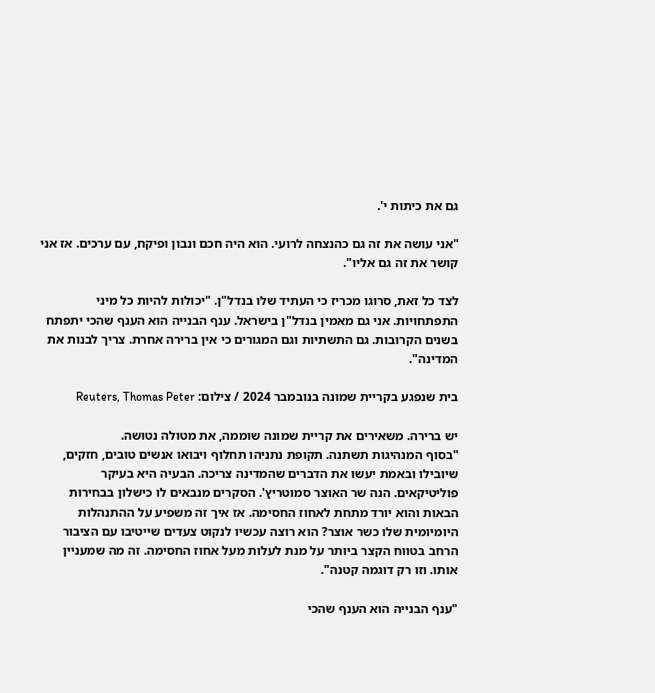גם את כיתות י'.

"אני עושה את זה גם כהנצחה לרועי. הוא היה חכם ונבון ופיקח, עם ערכים. אז אני קושר את זה גם אליו".

לצד כל זאת, סרוגו מכריז כי העתיד שלו בנדל"ן. "יכולות להיות כל מיני התפתחויות. אני גם מאמין בנדל"ן בישראל. ענף הבנייה הוא הענף שהכי יתפתח בשנים הקרובות. גם התשתיות וגם המגורים כי אין ברירה אחרת. צריך לבנות את המדינה".

בית שנפגע בקריית שמונה בנובמבר 2024 / צילום: Reuters, Thomas Peter

יש ברירה. משאירים את קריית שמונה שוממה, את מטולה נטושה.
"בסוף המנהיגות תשתנה. תקופת נתניהו תחלוף ויבואו אנשים טובים, חזקים, שיובילו ובאמת יעשו את הדברים שהמדינה צריכה. הבעיה היא בעיקר פוליטיקאים. הנה שר האוצר סמוטריץ'. הסקרים מנבאים לו כישלון בבחירות הבאות והוא יורד מתחת לאחוז החסימה. אז איך זה משפיע על ההתנהלות היומיומית שלו כשר אוצר? הוא רוצה עכשיו לנקוט צעדים שייטיבו עם הציבור הרחב בטווח הקצר ביותר על מנת לעלות מעל אחוז החסימה. זה מה שמעניין אותו. וזו רק דוגמה קטנה".

"ענף הבנייה הוא הענף שהכי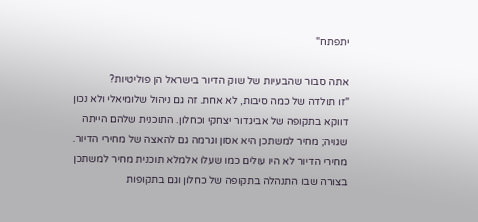יתפתח"

אתה סבור שהבעיות של שוק הדיור בישראל הן פוליטיות?
"זו תולדה של כמה סיבות, לא אחת. זה גם ניהול שלומיאלי ולא נכון דווקא בתקופה של אביגדור יצחקי וכחלון. התוכנית שלהם הייתה שגויה; מחיר למשתכן היא אסון וגרמה גם להאצה של מחירי הדיור. מחירי הדיור לא היו עולים כמו שעלו אלמלא תוכנית מחיר למשתכן בצורה שבו התנהלה בתקופה של כחלון וגם בתקופות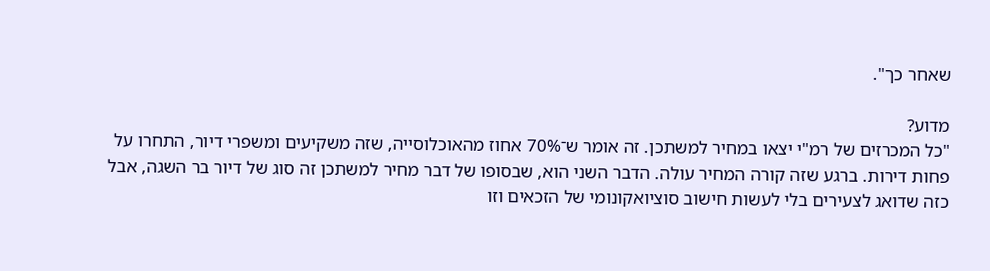שאחר כך".

מדוע?
"כל המכרזים של רמ"י יצאו במחיר למשתכן. זה אומר ש־70% אחוז מהאוכלוסייה, שזה משקיעים ומשפרי דיור, התחרו על פחות דירות. ברגע שזה קורה המחיר עולה. הדבר השני הוא, שבסופו של דבר מחיר למשתכן זה סוג של דיור בר השגה, אבל כזה שדואג לצעירים בלי לעשות חישוב סוציואקונומי של הזכאים וזו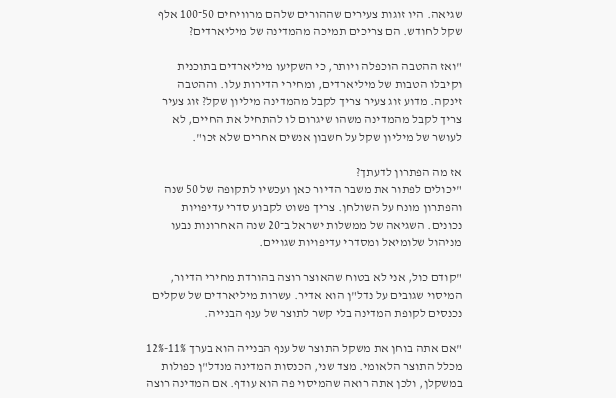שגיאה. היו זוגות צעירים שההורים שלהם מרוויחים 50־100 אלף שקל לחודש. הם צריכים תמיכה מהמדינה של מיליארדים?

"ואז ההטבה הוכפלה ויותר, כי השקיעו מיליארדים בתוכנית וקיבלו הטבות של מיליארדים, ומחירי הדירות עלו. וההטבה זינקה. מדוע זוג צעיר צריך לקבל מהמדינה מיליון שקל? זוג צעיר צריך לקבל מהמדינה משהו שיגרום לו להתחיל את החיים, לא לעושר של מיליון שקל על חשבון אנשים אחרים שלא זכו".

אז מה הפתרון לדעתך?
"יכולים לפתור את משבר הדיור כאן ועכשיו לתקופה של 50 שנה והפתרון מונח על השולחן. צריך פשוט לקבוע סדרי עדיפויות נכונים. השגיאה של ממשלות ישראל ב־20 שנה האחרונות נבעו מניהול שלומיאל ומסדרי עדיפויות שגויים.

"קודם כול, אני לא בטוח שהאוצר רוצה בהורדת מחירי הדיור, המיסוי שגובים על נדל"ן הוא אדיר. עשרות מיליארדים של שקלים נכנסים לקופת המדינה בלי קשר לתוצר של ענף הבנייה.

"אם אתה בוחן את משקל התוצר של ענף הבנייה הוא בערך 11%-12% מכלל התוצר הלאומי. מצד שני, הכנסות המדינה מנדל"ן כפולות במשקלן, ולכן אתה רואה שהמיסוי פה הוא עודף. אם המדינה רוצה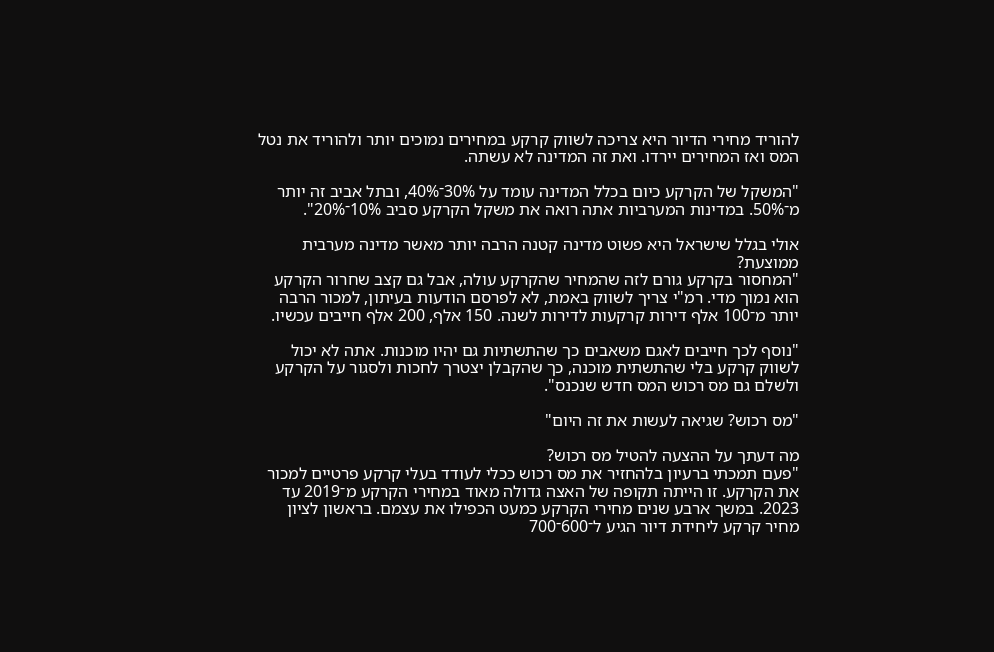להוריד מחירי הדיור היא צריכה לשווק קרקע במחירים נמוכים יותר ולהוריד את נטל המס ואז המחירים יירדו. ואת זה המדינה לא עשתה.

"המשקל של הקרקע כיום בכלל המדינה עומד על 30%־40%, ובתל אביב זה יותר מ־50%. במדינות המערביות אתה רואה את משקל הקרקע סביב 10%־20%".

אולי בגלל שישראל היא פשוט מדינה קטנה הרבה יותר מאשר מדינה מערבית ממוצעת?
"המחסור בקרקע גורם לזה שהמחיר שהקרקע עולה, אבל גם קצב שחרור הקרקע הוא נמוך מדי. רמ"י צריך לשווק באמת, לא לפרסם הודעות בעיתון, למכור הרבה יותר מ־100 אלף דירות קרקעות לדירות לשנה. 150 אלף, 200 אלף חייבים עכשיו.

"נוסף לכך חייבים לאגם משאבים כך שהתשתיות גם יהיו מוכנות. אתה לא יכול לשווק קרקע בלי שהתשתית מוכנה, כך שהקבלן יצטרך לחכות ולסגור על הקרקע ולשלם גם מס רכוש המס חדש שנכנס".

"מס רכוש? שגיאה לעשות את זה היום"

מה דעתך על ההצעה להטיל מס רכוש?
"פעם תמכתי ברעיון בלהחזיר את מס רכוש ככלי לעודד בעלי קרקע פרטיים למכור את הקרקע. זו הייתה תקופה של האצה גדולה מאוד במחירי הקרקע מ־2019 עד 2023. במשך ארבע שנים מחירי הקרקע כמעט הכפילו את עצמם. בראשון לציון מחיר קרקע ליחידת דיור הגיע ל־600־700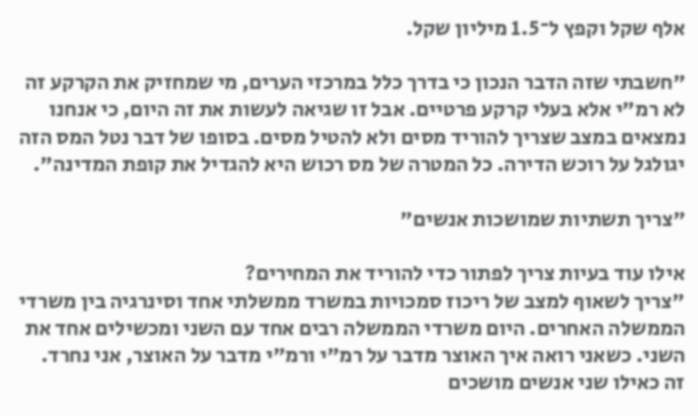אלף שקל וקפץ ל־1.5 מיליון שקל.

"חשבתי שזה הדבר הנכון כי בדרך כלל במרכזי הערים, מי שמחזיק את הקרקע זה לא רמ"י אלא בעלי קרקע פרטיים. אבל זו שגיאה לעשות את זה היום, כי אנחנו נמצאים במצב שצריך להוריד מסים ולא להטיל מסים. בסופו של דבר נטל המס הזה יגולגל על רוכש הדירה. כל המטרה של מס רכוש היא להגדיל את קופת המדינה".

"צריך תשתיות שמושכות אנשים"

אילו עוד בעיות צריך לפתור כדי להוריד את המחירים?
"צריך לשאוף למצב של ריכוז סמכויות במשרד ממשלתי אחד וסינרגיה בין משרדי הממשלה האחרים. היום משרדי הממשלה רבים אחד עם השני ומכשילים אחד את השני. כשאני רואה איך האוצר מדבר על רמ"י ורמ"י מדבר על האוצר, אני נחרד. זה כאילו שני אנשים מושכים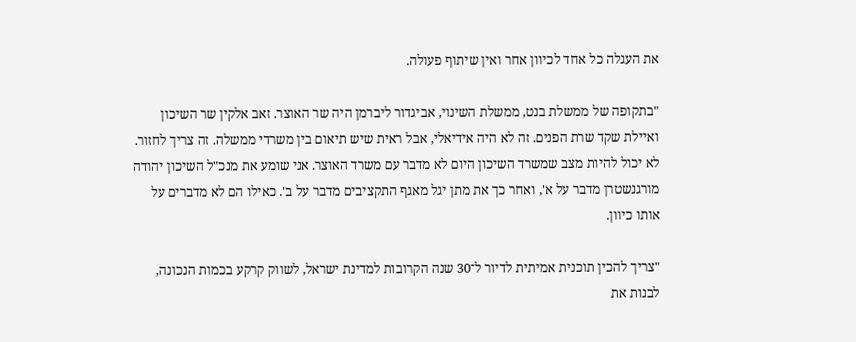את העגלה כל אחד לכיוון אחר ואין שיתוף פעולה.

"בתקופה של ממשלת בנט, ממשלת השינוי, אביגדור ליברמן היה שר האוצר. זאב אלקין שר השיכון ואיילת שקד שרת הפנים. זה לא היה אידיאלי, אבל ראית שיש תיאום בין משרדי ממשלה. זה צריך לחזור. לא יכול להיות מצב שמשרד השיכון היום לא מדבר עם משרד האוצר. אני שומע את מנכ"ל השיכון יהודה מורגנשטרן מדבר על א', ואחר כך את מתן יגל מאגף התקציבים מדבר על ב'. כאילו הם לא מדברים על אותו כיוון.

"צריך להכין תוכנית אמיתית לדיור ל־30 שנה הקרובות למדינת ישראל, לשווק קרקע בכמות הנכונה, לבנות את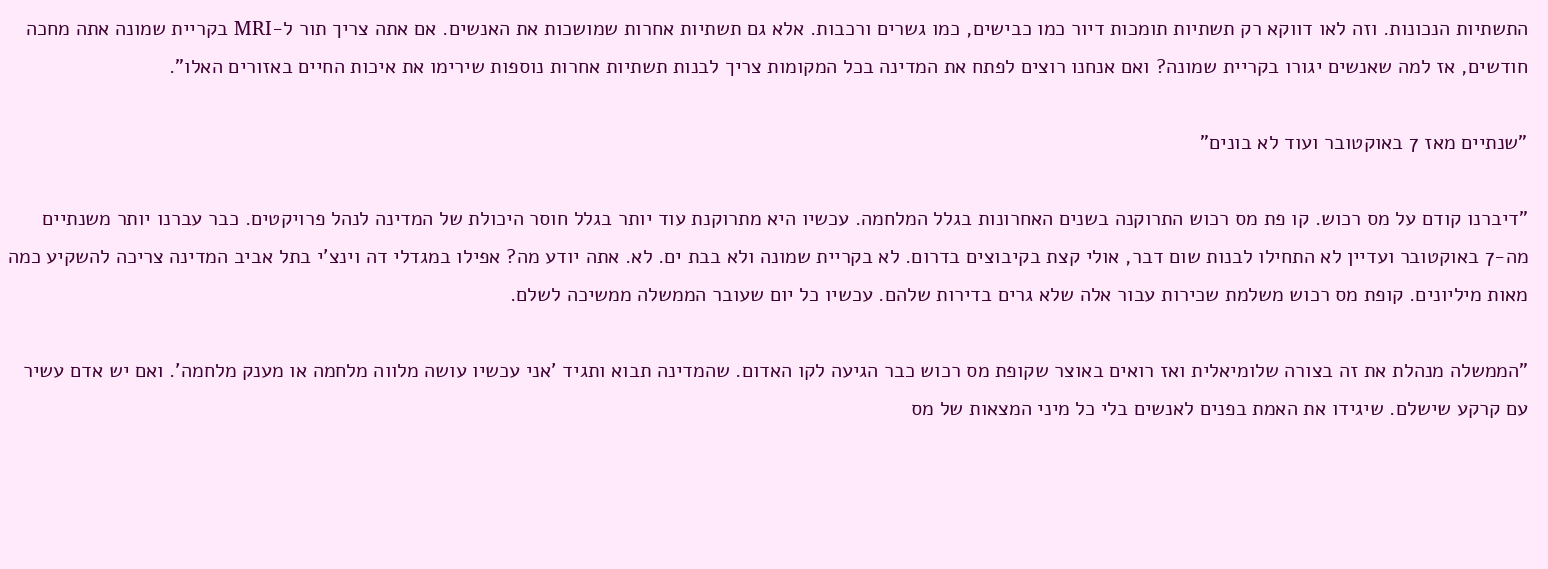התשתיות הנכונות. וזה לאו דווקא רק תשתיות תומכות דיור כמו כבישים, כמו גשרים ורכבות. אלא גם תשתיות אחרות שמושכות את האנשים. אם אתה צריך תור ל-MRI בקריית שמונה אתה מחכה חודשים, אז למה שאנשים יגורו בקריית שמונה? ואם אנחנו רוצים לפתח את המדינה בכל המקומות צריך לבנות תשתיות אחרות נוספות שירימו את איכות החיים באזורים האלו".

"שנתיים מאז 7 באוקטובר ועוד לא בונים"

"דיברנו קודם על מס רכוש. קו פת מס רכוש התרוקנה בשנים האחרונות בגלל המלחמה. עכשיו היא מתרוקנת עוד יותר בגלל חוסר היכולת של המדינה לנהל פרויקטים. כבר עברנו יותר משנתיים מה-7 באוקטובר ועדיין לא התחילו לבנות שום דבר, אולי קצת בקיבוצים בדרום. לא בקריית שמונה ולא בבת ים. לא. אתה יודע מה? אפילו במגדלי דה וינצ'י בתל אביב המדינה צריכה להשקיע כמה מאות מיליונים. קופת מס רכוש משלמת שכירות עבור אלה שלא גרים בדירות שלהם. עכשיו כל יום שעובר הממשלה ממשיכה לשלם.

"הממשלה מנהלת את זה בצורה שלומיאלית ואז רואים באוצר שקופת מס רכוש כבר הגיעה לקו האדום. שהמדינה תבוא ותגיד 'אני עכשיו עושה מלווה מלחמה או מענק מלחמה'. ואם יש אדם עשיר עם קרקע שישלם. שיגידו את האמת בפנים לאנשים בלי כל מיני המצאות של מס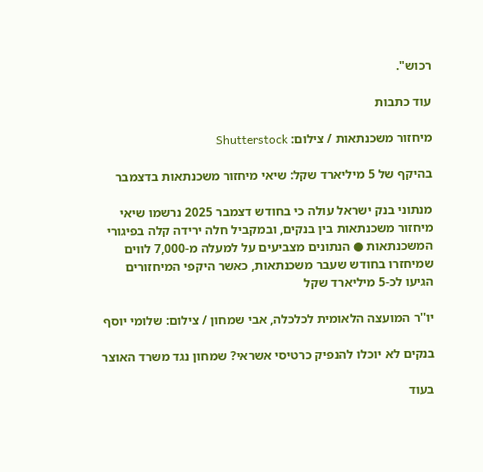רכוש".

עוד כתבות

מיחזור משכנתאות / צילום: Shutterstock

בהיקף של 5 מיליארד שקל: שיאי מיחזור משכנתאות בדצמבר

מנתוני בנק ישראל עולה כי בחודש דצמבר 2025 נרשמו שיאי מיחזור משכנתאות בין בנקים, ובמקביל חלה ירידה קלה בפיגורי המשכנתאות ● הנתונים מצביעים על למעלה מ-7,000 לווים שמיחזרו בחודש שעבר משכנתאות, כאשר היקפי המיחזורים הגיעו לכ-5 מיליארד שקל

יו''ר המועצה הלאומית לכלכלה, אבי שמחון / צילום: שלומי יוסף

בנקים לא יוכלו להנפיק כרטיסי אשראי? שמחון נגד משרד האוצר

בעוד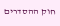חוק ההסדרים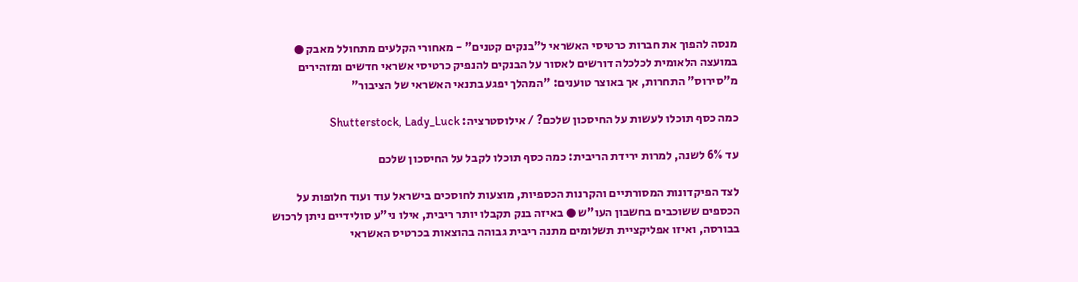מנסה להפוך את חברות כרטיסי האשראי ל"בנקים קטנים" - מאחורי הקלעים מתחולל מאבק ● במועצה הלאומית לכלכלה דורשים לאסור על הבנקים להנפיק כרטיסי אשראי חדשים ומזהירים מ"סירוס" התחרות, אך באוצר טוענים: "המהלך יפגע בתנאי האשראי של הציבור"

כמה כסף תוכלו לעשות על החיסכון שלכם? / אילוסטרציה: Shutterstock, Lady_Luck

עד 6% לשנה, למרות ירידת הריבית: כמה כסף תוכלו לקבל על החיסכון שלכם

לצד הפיקדונות המסורתיים והקרנות הכספיות, מוצעות לחוסכים בישראל עוד ועוד חלופות על הכספים ששוכבים בחשבון העו"ש ● באיזה בנק תקבלו יותר ריבית, אילו ני"ע סולידיים ניתן לרכוש בבורסה, ואיזו אפליקציית תשלומים מתנה ריבית גבוהה בהוצאות בכרטיס האשראי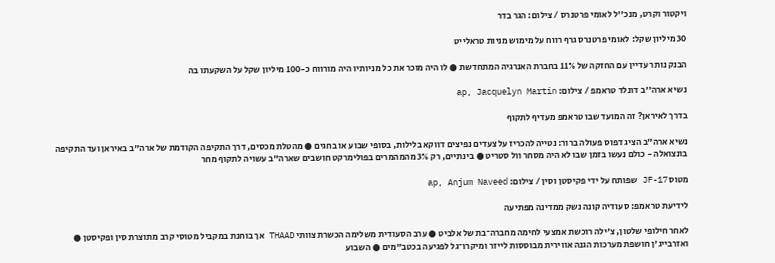ויקטור וקרט, מנכ''ל לאומי פרטנרס / צילום: הגר בדר

30 מיליון שקל: לאומי פרטנרס גרף רווח על מימוש מניות טראלייט

הבנק נותר עדיין עם החזקה של 11% בחברת האנרגיה המתחדשת ● לו היה מוכר את כל מניותיו היה מורווח כ-100 מיליון שקל על השקעתו בה

נשיא ארה''ב דונלד טראמפ / צילום: ap, Jacquelyn Martin

בדרך לאיראן? זה המועד שבו טראמפ מעדיף לתקוף

נשיא ארה"ב הציג דפוס פעולה ברור: נטייה להכריז על צעדים נפיצים דווקא בלילות, בסופי שבוע או בחגים ● מהטלת מכסים, דרך התקיפה הקודמת של ארה"ב באיראן ועד התקיפה בונצואלה - כולם נעשו בזמן שבו לא היה מסחר וול סטריט ● בינתיים, רק 3% מהמהמרים בפולימרקט חושבים שארה"ב עשויה לתקוף מחר

מטוס JF-17 שפותח על ידי פקיסטן וסין / צילום: ap, Anjum Naveed

לידיעת טראמפ: סעודיה קונה נשק ממדינה מפתיעה

לאחר חילופי שלטון, צ'ילה רוכשת אמצעי לחימה מחברה־בת של אלביט ● ערב הסעודית משלימה הכשרת צוותי THAAD אך בוחנת במקביל מטוסי קרב מתוצרת סין ופקיסטן ● ואזרבייג'ן חושפת מערכות הגנה אווירית מבוססות לייזר ומיקרו־גל לפגיעה בכטב"מים ● השבוע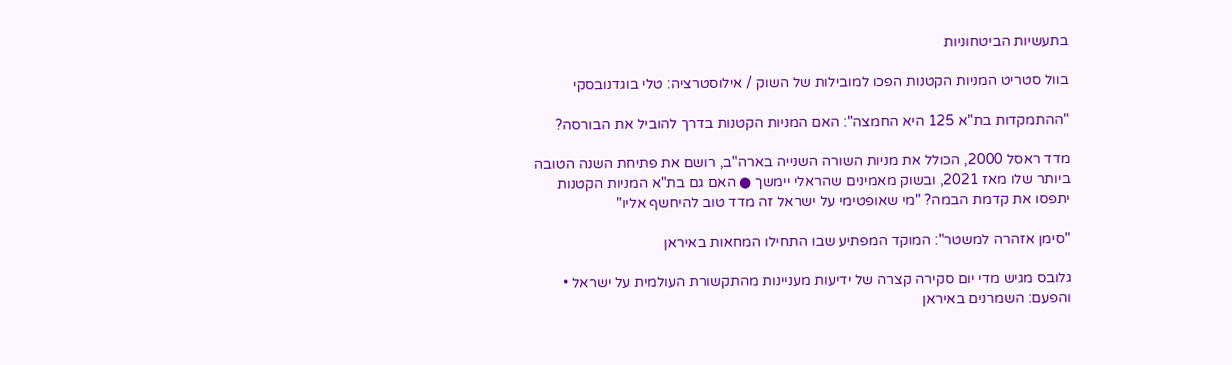בתעשיות הביטחוניות

בוול סטריט המניות הקטנות הפכו למובילות של השוק / אילוסטרציה: טלי בוגדנובסקי

"ההתמקדות בת"א 125 היא החמצה": האם המניות הקטנות בדרך להוביל את הבורסה?

מדד ראסל 2000, הכולל את מניות השורה השנייה בארה"ב, רושם את פתיחת השנה הטובה ביותר שלו מאז 2021, ובשוק מאמינים שהראלי יימשך ● האם גם בת"א המניות הקטנות יתפסו את קדמת הבמה? "מי שאופטימי על ישראל זה מדד טוב להיחשף אליו"

"סימן אזהרה למשטר": המוקד המפתיע שבו התחילו המחאות באיראן

גלובס מגיש מדי יום סקירה קצרה של ידיעות מעניינות מהתקשורת העולמית על ישראל • והפעם: השמרנים באיראן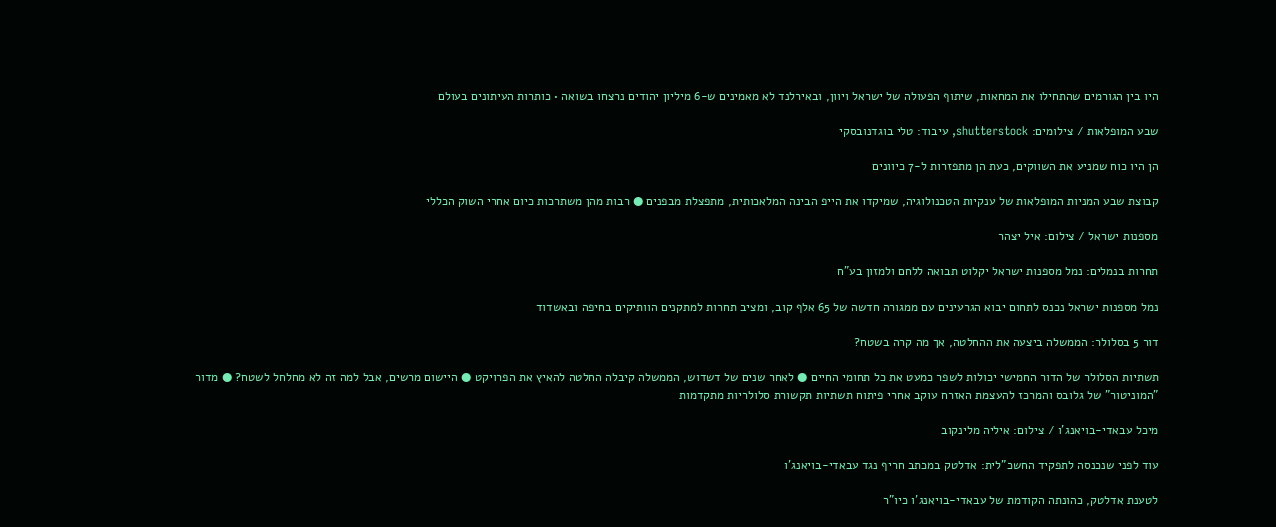היו בין הגורמים שהתחילו את המחאות, שיתוף הפעולה של ישראל ויוון, ובאירלנד לא מאמינים ש-6 מיליון יהודים נרצחו בשואה • כותרות העיתונים בעולם

שבע המופלאות / צילומים: shutterstock, עיבוד: טלי בוגדנובסקי

הן היו כוח שמניע את השווקים, כעת הן מתפזרות ל-7 כיוונים

קבוצת שבע המניות המופלאות של ענקיות הטכנולוגיה, שמיקדו את הייפ הבינה המלאכותית, מתפצלת מבפנים ● רבות מהן משתרכות כיום אחרי השוק הכללי

מספנות ישראל / צילום: איל יצהר

תחרות בנמלים: נמל מספנות ישראל יקלוט תבואה ללחם ולמזון בע"ח

נמל מספנות ישראל נכנס לתחום יבוא הגרעינים עם ממגורה חדשה של 65 אלף קוב, ומציב תחרות למתקנים הוותיקים בחיפה ובאשדוד

דור 5 בסלולר: הממשלה ביצעה את ההחלטה, אך מה קרה בשטח?

תשתיות הסלולר של הדור החמישי יכולות לשפר כמעט את כל תחומי החיים ● לאחר שנים של דשדוש, הממשלה קיבלה החלטה להאיץ את הפרויקט ● היישום מרשים, אבל למה זה לא מחלחל לשטח? ● מדור "המוניטור" של גלובס והמרכז להעצמת האזרח עוקב אחרי פיתוח תשתיות תקשורת סלולריות מתקדמות

מיכל עבאדי-בויאנג'ו / צילום: איליה מלינקוב

עוד לפני שנכנסה לתפקיד החשכ"לית: אדלטק במכתב חריף נגד עבאדי-בויאנג'ו

לטענת אדלטק, כהונתה הקודמת של עבאדי-בויאנג'ו כיו"ר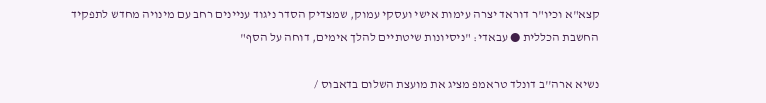קצא"א וכיו"ר דוראד יצרה עימות אישי ועסקי עמוק, שמצדיק הסדר ניגוד עניינים רחב עם מינויה מחדש לתפקיד החשבת הכללית ● עבאדי: "ניסיונות שיטתיים להלך אימים, דוחה על הסף"

נשיא ארה''ב דונלד טראמפ מציג את מועצת השלום בדאבוס /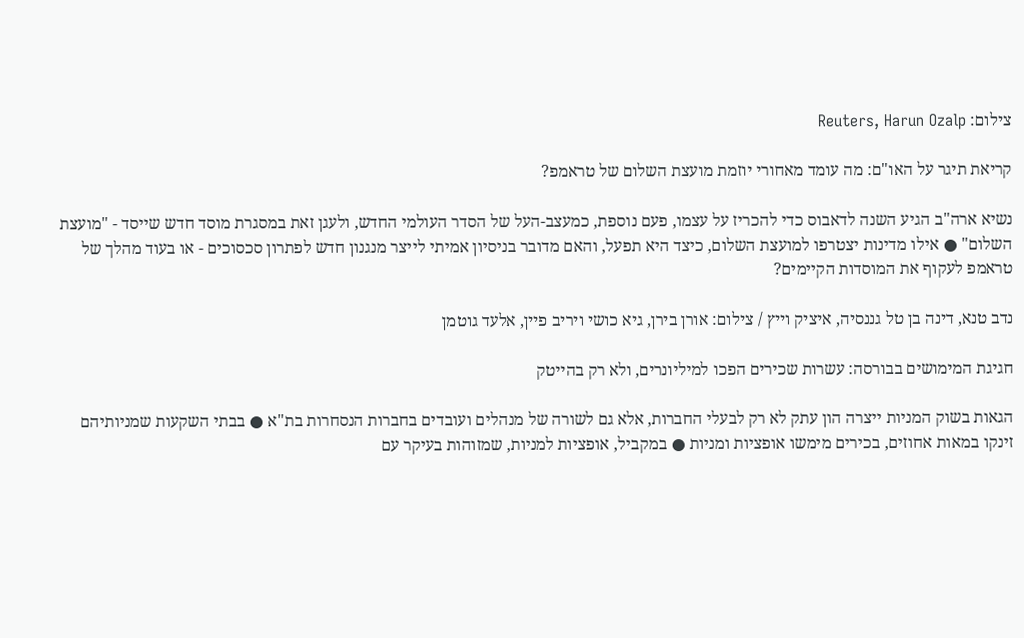צילום: Reuters, Harun Ozalp

קריאת תיגר על האו"ם: מה עומד מאחורי יוזמת מועצת השלום של טראמפ?

נשיא ארה"ב הגיע השנה לדאבוס כדי להכריז על עצמו, פעם נוספת, כמעצב-העל של הסדר העולמי החדש, ולעגן זאת במסגרת מוסד חדש שייסד - "מועצת השלום" ● אילו מדינות יצטרפו למועצת השלום, כיצד היא תפעל, והאם מדובר בניסיון אמיתי לייצר מנגנון חדש לפתרון סכסוכים - או בעוד מהלך של טראמפ לעקוף את המוסדות הקיימים?

נדב טנא, דינה בן טל גננסיה, איציק וייץ / צילום: אורן בירן, גיא כושי ויריב פיין, אלעד גוטמן

חגיגת המימושים בבורסה: עשרות שכירים הפכו למיליונרים, ולא רק בהייטק

הגאות בשוק המניות ייצרה הון עתק לא רק לבעלי החברות, אלא גם לשורה של מנהלים ועובדים בחברות הנסחרות בת"א ● בבתי השקעות שמניותיהם זינקו במאות אחוזים, בכירים מימשו אופציות ומניות ● במקביל, אופציות למניות, שמזוהות בעיקר עם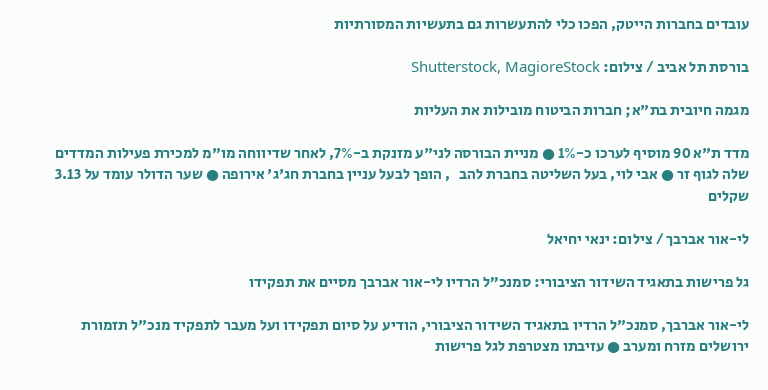עובדים בחברות הייטק, הפכו כלי להתעשרות גם בתעשיות המסורתיות

בורסת תל אביב / צילום: Shutterstock, MagioreStock

מגמה חיובית בת"א; חברות הביטוח מובילות את העליות

מדד ת"א 90 מוסיף לערכו כ-1% ● מניית הבורסה לני"ע מזנקת ב-7%, לאחר שדיווחה מו"מ למכירת פעילות המדדים שלה לגוף זר ● אבי לוי, בעל השליטה בחברת להב   , הופך לבעל עניין בחברת חג'ג' אירופה ● שער הדולר עומד על 3.13 שקלים

לי-אור אברבך / צילום: ינאי יחיאל

גל פרישות בתאגיד השידור הציבורי: סמנכ”ל הרדיו לי-אור אברבך מסיים את תפקידו

לי-אור אברבך, סמנכ"ל הרדיו בתאגיד השידור הציבורי, הודיע על סיום תפקידו ועל מעבר לתפקיד מנכ"ל תזמורת ירושלים מזרח ומערב ● עזיבתו מצטרפת לגל פרישות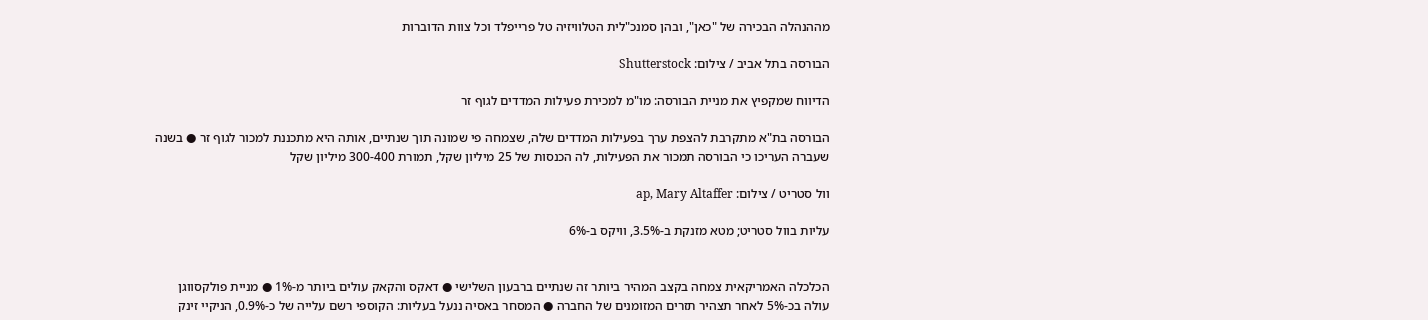מההנהלה הבכירה של "כאן", ובהן סמנכ"לית הטלוויזיה טל פרייפלד וכל צוות הדוברות

הבורסה בתל אביב / צילום: Shutterstock

הדיווח שמקפיץ את מניית הבורסה: מו"מ למכירת פעילות המדדים לגוף זר

הבורסה בת"א מתקרבת להצפת ערך בפעילות המדדים שלה, שצמחה פי שמונה תוך שנתיים, אותה היא מתכננת למכור לגוף זר ● בשנה שעברה העריכו כי הבורסה תמכור את הפעילות, לה הכנסות של 25 מיליון שקל, תמורת 300-400 מיליון שקל

וול סטריט / צילום: ap, Mary Altaffer

עליות בוול סטריט; מטא מזנקת ב-3.5%, וויקס ב-6%


הכלכלה האמריקאית צמחה בקצב המהיר ביותר זה שנתיים ברבעון השלישי ● דאקס והקאק עולים ביותר מ-1% ● מניית פולקסווגן עולה בכ-5% לאחר תצהיר תזרים המזומנים של החברה ● המסחר באסיה ננעל בעליות: הקוספי רשם עלייה של כ-0.9%, הניקיי זינק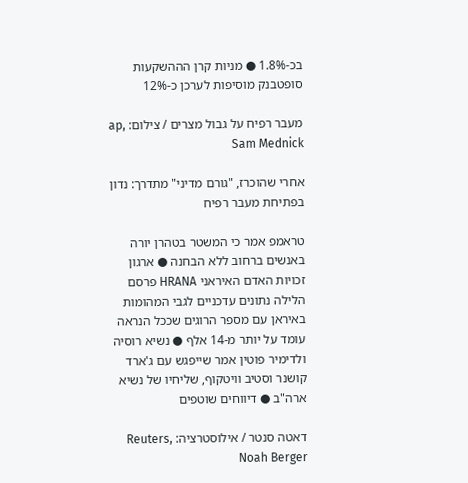בכ-1.8% ● מניות קרן הההשקעות סופטבנק מוסיפות לערכן כ-12%

מעבר רפיח על גבול מצרים / צילום: ap, Sam Mednick

אחרי שהוכרז, "גורם מדיני" מתדרך: נדון בפתיחת מעבר רפיח

טראמפ אמר כי המשטר בטהרן יורה באנשים ברחוב ללא הבחנה ● ארגון זכויות האדם האיראני HRANA פרסם הלילה נתונים עדכניים לגבי המהומות באיראן עם מספר הרוגים שככל הנראה עומד על יותר מ-14 אלף ● נשיא רוסיה ולדימיר פוטין אמר שייפגש עם ג'ארד קושנר וסטיב וויטקוף, שליחיו של נשיא ארה"ב ● דיווחים שוטפים

דאטה סנטר / אילוסטרציה: Reuters, Noah Berger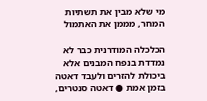מי שלא מבין את תשתיות המחר, מממן את האתמול

הכלכלה המודרנית כבר לא נמדדת בנפח המבנים אלא ביכולת להזרים ולעבד דאטה בזמן אמת ● דאטה סנטרים,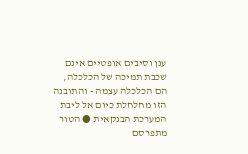ענן וסיבים אופטיים אינם שכבת תמיכה של הכלכלה, הם הכלכלה עצמה - והתובנה הזו מחלחלת כיום אל ליבת המערכת הבנקאית ● הטור מתפרסם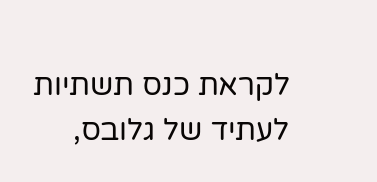לקראת כנס תשתיות לעתיד של גלובס,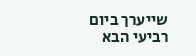שייערך ביום רביעי הבא